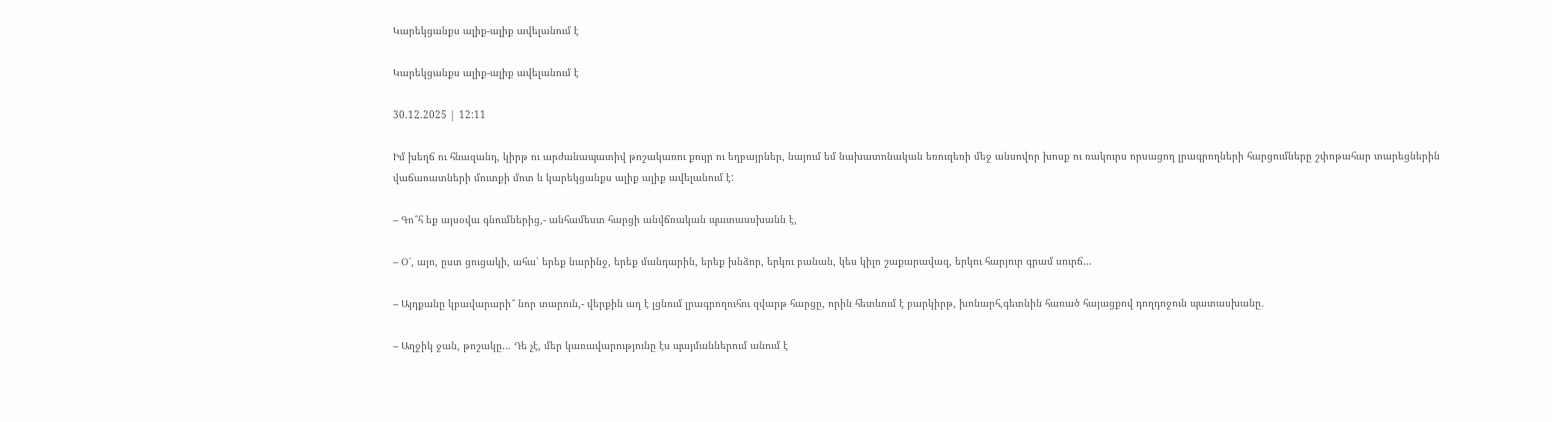Կարեկցանքս ալիք-ալիք ավելանում է

Կարեկցանքս ալիք-ալիք ավելանում է

30.12.2025 | 12:11

Իմ խեղճ ու հնազանդ, կիրթ ու արժանապատիվ թոշակառու քույր ու եղբայրներ, նայում եմ նախատոնական եռուզեռի մեջ անսովոր խոսք ու ռակուրս որսացող լրագրողների հարցումները շփոթահար տարեցներին վաճառատների մուտքի մոտ և կարեկցանքս ալիք ալիք ավելանում է:

– Գո՞հ եք այսօվա գնումներից,- անհամեստ հարցի անվճռական պատասսխանն է,

– Օ՜, այո, ըստ ցուցակի, ահա՝ երեք նարինջ, երեք մանդարին, երեք խնձոր, երկու բանան, կես կիլո շաքարավազ, երկու հարյուր գրամ սուրճ…

– Այդքանը կբավարարի՞ նոր տարուն,- վերքին աղ է լցնում լրագրողուհու զվարթ հարցը, որին հետևում է բարկիրթ, խոնարհ,գետնին հառած հայացքով դողդոջուն պատասխանը․

– Աղջիկ ջան, թոշակը… Դե չէ, մեր կառավարությունը էս պայմաններում անում է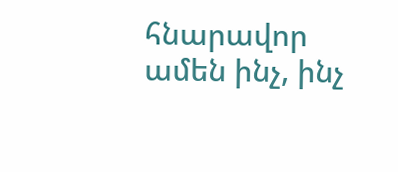հնարավոր ամեն ինչ, ինչ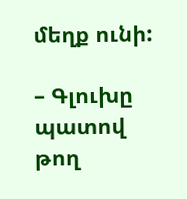մեղք ունի:

– Գլուխը պատով թող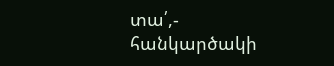տա՛,- հանկարծակի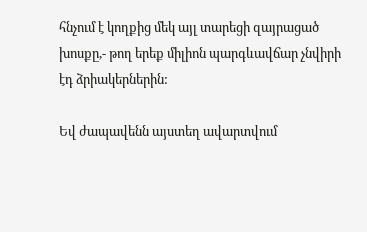հնչում է կողքից մեկ այլ տարեցի զայրացած խոսքը,- թող երեք միլիոն պարգևավճար չնվիրի էդ ձրիակերներին:

Եվ ժապավենն այստեղ ավարտվում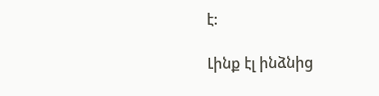է:

Լինք էլ ինձնից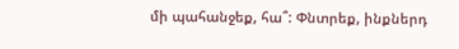մի պահանջեք, հա՞: Փնտրեք, ինքներդ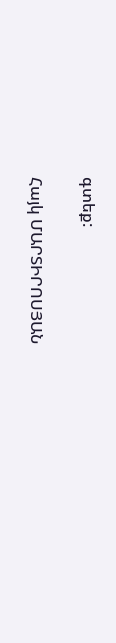գտեք:

Հայկ ՄԱՐՏԻՐՈՍՅԱՆ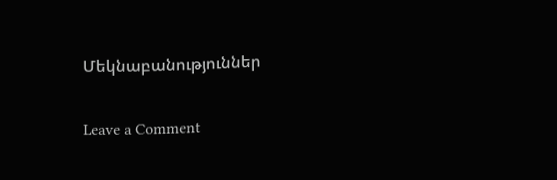Մեկնաբանություններ

Leave a Comment